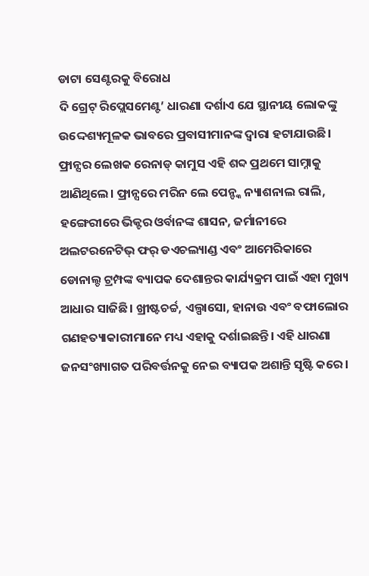ଡାଟା ସେଣ୍ଟରକୁ ବିରୋଧ
ଦି ଗ୍ରେଟ୍ ରିପ୍ଲେସମେଣ୍ଟ’ ଧାରଣା ଦର୍ଶାଏ ଯେ ସ୍ଥାନୀୟ ଲୋକଙ୍କୁ ଉଦ୍ଦେଶ୍ୟମୂଳକ ଭାବରେ ପ୍ରବାସୀମାନଙ୍କ ଦ୍ୱାରା ହଟାଯାଉଛି। ଫ୍ରାନ୍ସର ଲେଖକ ରେନାଡ୍ କାମୁସ ଏହି ଶବ୍ଦ ପ୍ରଥମେ ସାମ୍ନାକୁ ଆଣିଥିଲେ। ଫ୍ରାନ୍ସରେ ମରିନ ଲେ ପେନ୍ଙ୍କ ନ୍ୟାଶନାଲ ରାଲି, ହଙ୍ଗେରୀରେ ଭିକ୍ଟର ଓର୍ବାନଙ୍କ ଶାସନ, ଜର୍ମାନୀରେ ଅଲଟରନେଟିଭ୍ ଫର୍ ଡଏଚଲ୍ୟାଣ୍ଡ ଏବଂ ଆମେରିକାରେ ଡୋନାଲ୍ଡ ଟ୍ରମ୍ପଙ୍କ ବ୍ୟାପକ ଦେଶାନ୍ତର କାର୍ଯ୍ୟକ୍ରମ ପାଇଁ ଏହା ମୁଖ୍ୟ ଆଧାର ସାଜିଛି। ଖ୍ରୀଷ୍ଟଚର୍ଚ୍ଚ, ଏଲ୍ପାସୋ, ହାନାଉ ଏବଂ ବଫାଲୋର ଗଣହତ୍ୟାକାରୀମାନେ ମଧ୍ୟ ଏହାକୁ ଦର୍ଶାଇଛନ୍ତି। ଏହି ଧାରଣା ଜନସଂଖ୍ୟାଗତ ପରିବର୍ତ୍ତନକୁ ନେଇ ବ୍ୟାପକ ଅଶାନ୍ତି ସୃଷ୍ଟି କରେ।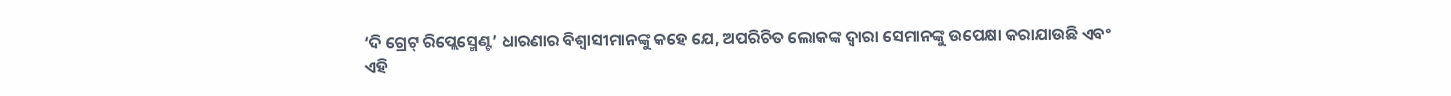‘ଦି ଗ୍ରେଟ୍ ରିପ୍ଲେସ୍ମେଣ୍ଟ’ ଧାରଣାର ବିଶ୍ୱାସୀମାନଙ୍କୁ କହେ ଯେ, ଅପରିଚିତ ଲୋକଙ୍କ ଦ୍ୱାରା ସେମାନଙ୍କୁ ଉପେକ୍ଷା କରାଯାଉଛି ଏବଂ ଏହି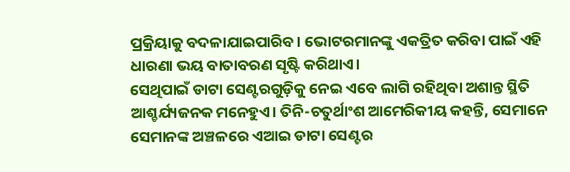ପ୍ରକ୍ରିୟାକୁ ବଦଳାଯାଇପାରିବ। ଭୋଟରମାନଙ୍କୁ ଏକତ୍ରିତ କରିବା ପାଇଁ ଏହି ଧାରଣା ଭୟ ବାତାବରଣ ସୃଷ୍ଟି କରିଥାଏ।
ସେଥିପାଇଁ ଡାଟା ସେଣ୍ଟରଗୁଡ଼ିକୁ ନେଇ ଏବେ ଲାଗି ରହିଥିବା ଅଶାନ୍ତ ସ୍ଥିତି ଆଶ୍ଚର୍ଯ୍ୟଜନକ ମନେହୁଏ। ତିନି-ଚତୁର୍ଥାଂଶ ଆମେରିକୀୟ କହନ୍ତି, ସେମାନେ ସେମାନଙ୍କ ଅଞ୍ଚଳରେ ଏଆଇ ଡାଟା ସେଣ୍ଟର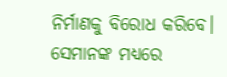ନିର୍ମାଣକୁ ବିରୋଧ କରିବେ। ସେମାନଙ୍କ ମଧ୍ୟରେ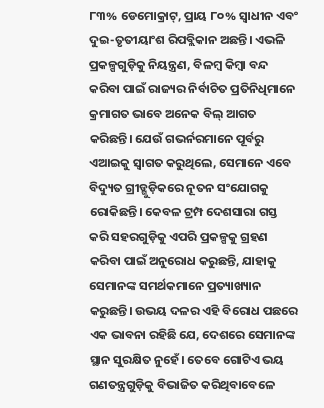୮୩% ଡେମୋକ୍ରାଟ୍, ପ୍ରାୟ ୮୦% ସ୍ବାଧୀନ ଏବଂ ଦୁଇ-ତୃତୀୟାଂଶ ରିପବ୍ଲିକାନ ଅଛନ୍ତି। ଏଭଳି ପ୍ରକଳ୍ପଗୁଡ଼ିକୁ ନିୟନ୍ତ୍ରଣ, ବିଳମ୍ବ କିମ୍ବା ବନ୍ଦ କରିବା ପାଇଁ ରାଜ୍ୟର ନିର୍ବାଚିତ ପ୍ରତିନିଧିମାନେ କ୍ରମାଗତ ଭାବେ ଅନେକ ବିଲ୍ ଆଗତ କରିଛନ୍ତି। ଯେଉଁ ଗଭର୍ନରମାନେ ପୂର୍ବରୁ ଏଆଇକୁ ସ୍ବାଗତ କରୁଥିଲେ, ସେମାନେ ଏବେ ବିଦ୍ୟୁତ ଗ୍ରୀଡ୍ଗୁଡ଼ିକରେ ନୂତନ ସଂଯୋଗକୁ ରୋକିଛନ୍ତି। କେବଳ ଟ୍ରମ୍ପ ଦେଶସାରା ଗସ୍ତ କରି ସହରଗୁଡ଼ିକୁ ଏପରି ପ୍ରକଳ୍ପକୁ ଗ୍ରହଣ କରିବା ପାଇଁ ଅନୁରୋଧ କରୁଛନ୍ତି, ଯାହାକୁ ସେମାନଙ୍କ ସମର୍ଥକମାନେ ପ୍ରତ୍ୟାଖ୍ୟାନ କରୁଛନ୍ତି। ଉଭୟ ଦଳର ଏହି ବିରୋଧ ପଛରେ ଏକ ଭାବନା ରହିଛି ଯେ, ଦେଶରେ ସେମାନଙ୍କ ସ୍ଥାନ ସୁରକ୍ଷିତ ନୁହେଁ। ତେବେ ଗୋଟିଏ ଭୟ ଗଣତନ୍ତ୍ରଗୁଡ଼ିକୁ ବିଭାଜିତ କରିଥିବାବେଳେ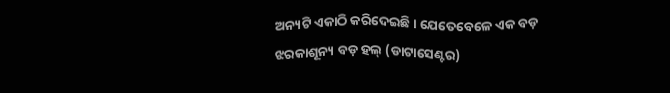ଅନ୍ୟଟି ଏକାଠି କରିଦେଇଛି। ଯେତେବେଳେ ଏକ ବଡ଼ ଝରକାଶୂନ୍ୟ ବଡ଼ ହଲ୍ (ଡାଟାସେଣ୍ଟର)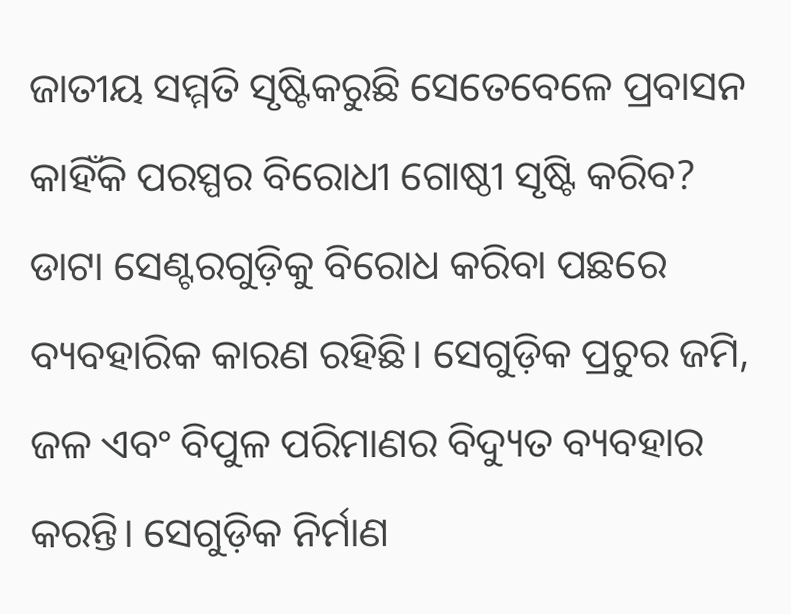ଜାତୀୟ ସମ୍ମତି ସୃଷ୍ଟିକରୁଛି ସେତେବେଳେ ପ୍ରବାସନ କାହିଁକି ପରସ୍ପର ବିରୋଧୀ ଗୋଷ୍ଠୀ ସୃଷ୍ଟି କରିବ?
ଡାଟା ସେଣ୍ଟରଗୁଡ଼ିକୁ ବିରୋଧ କରିବା ପଛରେ ବ୍ୟବହାରିକ କାରଣ ରହିଛି। ସେଗୁଡ଼ିକ ପ୍ରଚୁର ଜମି, ଜଳ ଏବଂ ବିପୁଳ ପରିମାଣର ବିଦ୍ୟୁତ ବ୍ୟବହାର କରନ୍ତି। ସେଗୁଡ଼ିକ ନିର୍ମାଣ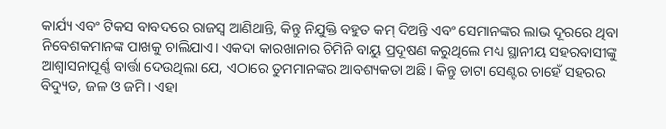କାର୍ଯ୍ୟ ଏବଂ ଟିକସ ବାବଦରେ ରାଜସ୍ବ ଆଣିଥାନ୍ତି, କିନ୍ତୁ ନିଯୁକ୍ତି ବହୁତ କମ୍ ଦିଅନ୍ତି ଏବଂ ସେମାନଙ୍କର ଲାଭ ଦୂରରେ ଥିବା ନିବେଶକମାନଙ୍କ ପାଖକୁ ଚାଲିଯାଏ। ଏକଦା କାରଖାନାର ଚିମିନି ବାୟୁ ପ୍ରଦୂଷଣ କରୁଥିଲେ ମଧ୍ୟ ସ୍ଥାନୀୟ ସହରବାସୀଙ୍କୁ ଆଶ୍ୱାସନାପୂର୍ଣ୍ଣ ବାର୍ତ୍ତା ଦେଉଥିଲା ଯେ, ଏଠାରେ ତୁମମାନଙ୍କର ଆବଶ୍ୟକତା ଅଛି। କିନ୍ତୁ ଡାଟା ସେଣ୍ଟର ଚାହେଁ ସହରର ବିଦ୍ୟୁତ, ଜଳ ଓ ଜମି। ଏହା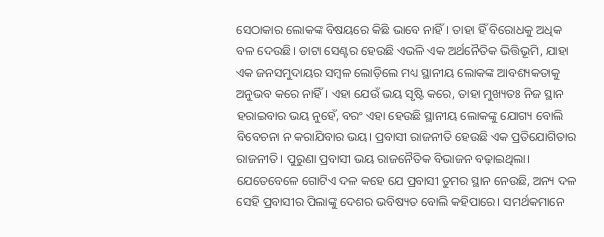ସେଠାକାର ଲୋକଙ୍କ ବିଷୟରେ କିଛି ଭାବେ ନାହିଁ। ତାହା ହିଁ ବିରୋଧକୁ ଅଧିକ ବଳ ଦେଉଛି। ଡାଟା ସେଣ୍ଟର ହେଉଛି ଏଭଳି ଏକ ଅର୍ଥନୈତିକ ଭିତ୍ତିଭୂମି, ଯାହା ଏକ ଜନସମୁଦାୟର ସମ୍ବଳ ଲୋଡ଼ିଲେ ମଧ୍ୟ ସ୍ଥାନୀୟ ଲୋକଙ୍କ ଆବଶ୍ୟକତାକୁ ଅନୁଭବ କରେ ନାହିଁ। ଏହା ଯେଉଁ ଭୟ ସୃଷ୍ଟି କରେ, ତାହା ମୁଖ୍ୟତଃ ନିଜ ସ୍ଥାନ ହରାଇବାର ଭୟ ନୁହେଁ, ବରଂ ଏହା ହେଉଛି ସ୍ଥାନୀୟ ଲୋକଙ୍କୁ ଯୋଗ୍ୟ ବୋଲି ବିବେଚନା ନ କରାଯିବାର ଭୟ। ପ୍ରବାସୀ ରାଜନୀତି ହେଉଛି ଏକ ପ୍ରତିଯୋଗିତାର ରାଜନୀତି। ପୁରୁଣା ପ୍ରବାସୀ ଭୟ ରାଜନୈତିକ ବିଭାଜନ ବଢ଼ାଇଥିଲା। ଯେତେବେଳେ ଗୋଟିଏ ଦଳ କହେ ଯେ ପ୍ରବାସୀ ତୁମର ସ୍ଥାନ ନେଉଛି, ଅନ୍ୟ ଦଳ ସେହି ପ୍ରବାସୀର ପିଲାଙ୍କୁ ଦେଶର ଭବିଷ୍ୟତ ବୋଲି କହିପାରେ। ସମର୍ଥକମାନେ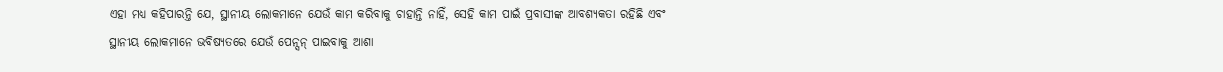ଏହା ମଧ୍ୟ କହିପାରନ୍ତି ଯେ, ସ୍ଥାନୀୟ ଲୋକମାନେ ଯେଉଁ କାମ କରିବାକୁ ଚାହାନ୍ତି ନାହିଁ, ସେହି କାମ ପାଇଁ ପ୍ରବାସୀଙ୍କ ଆବଶ୍ୟକତା ରହିଛି ଏବଂ ସ୍ଥାନୀୟ ଲୋକମାନେ ଭବିଷ୍ୟତରେ ଯେଉଁ ପେନ୍ସନ୍ ପାଇବାକୁ ଆଶା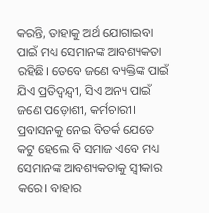କରନ୍ତି, ତାହାକୁ ଅର୍ଥ ଯୋଗାଇବା ପାଇଁ ମଧ୍ୟ ସେମାନଙ୍କ ଆବଶ୍ୟକତା ରହିଛି। ତେବେ ଜଣେ ବ୍ୟକ୍ତିଙ୍କ ପାଇଁ ଯିଏ ପ୍ରତିଦ୍ୱନ୍ଦ୍ୱୀ, ସିଏ ଅନ୍ୟ ପାଇଁ ଜଣେ ପଡ଼ୋଶୀ, କର୍ମଚାରୀ। ପ୍ରବାସନକୁ ନେଇ ବିତର୍କ ଯେତେ କଟୁ ହେଲେ ବି ସମାଜ ଏବେ ମଧ୍ୟ ସେମାନଙ୍କ ଆବଶ୍ୟକତାକୁ ସ୍ବୀକାର କରେ। ବାହାର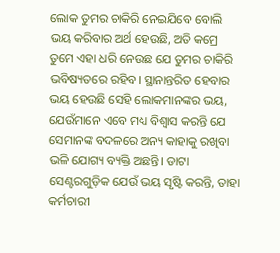ଲୋକ ତୁମର ଚାକିରି ନେଇଯିବେ ବୋଲି ଭୟ କରିବାର ଅର୍ଥ ହେଉଛି, ଅତି କମ୍ରେ ତୁମେ ଏହା ଧରି ନେଉଛ ଯେ ତୁମର ଚାକିରି ଭବିଷ୍ୟତରେ ରହିବ। ସ୍ଥାନାନ୍ତରିତ ହେବାର ଭୟ ହେଉଛି ସେହି ଲୋକମାନଙ୍କର ଭୟ, ଯେଉଁମାନେ ଏବେ ମଧ୍ୟ ବିଶ୍ୱାସ କରନ୍ତି ଯେ ସେମାନଙ୍କ ବଦଳରେ ଅନ୍ୟ କାହାକୁ ରଖିବା ଭଳି ଯୋଗ୍ୟ ବ୍ୟକ୍ତି ଅଛନ୍ତି। ଡାଟା ସେଣ୍ଟରଗୁଡ଼ିକ ଯେଉଁ ଭୟ ସୃଷ୍ଟି କରନ୍ତି, ତାହା କର୍ମଚାରୀ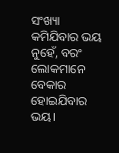ସଂଖ୍ୟା କମିଯିବାର ଭୟ ନୁହେଁ, ବରଂ ଲୋକମାନେ ବେକାର ହୋଇଯିବାର ଭୟ।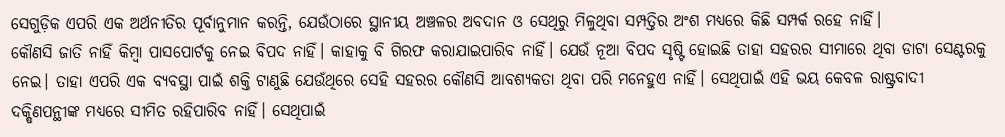ସେଗୁଡ଼ିକ ଏପରି ଏକ ଅର୍ଥନୀତିର ପୂର୍ବାନୁମାନ କରନ୍ତି, ଯେଉଁଠାରେ ସ୍ଥାନୀୟ ଅଞ୍ଚଳର ଅବଦାନ ଓ ସେଥିରୁ ମିଳୁଥିବା ସମ୍ପତ୍ତିର ଅଂଶ ମଧ୍ୟରେ କିଛି ସମ୍ପର୍କ ରହେ ନାହିଁ।
କୌଣସି ଜାତି ନାହିଁ କିମ୍ବା ପାସପୋର୍ଟକୁ ନେଇ ବିପଦ ନାହିଁ। କାହାକୁ ବି ଗିରଫ କରାଯାଇପାରିବ ନାହିଁ। ଯେଉଁ ନୂଆ ବିପଦ ସୃଷ୍ଟି ହୋଇଛି ତାହା ସହରର ସୀମାରେ ଥିବା ଡାଟା ସେଣ୍ଟରକୁ ନେଇ। ତାହା ଏପରି ଏକ ବ୍ୟବସ୍ଥା ପାଇଁ ଶକ୍ତି ଟାଣୁଛି ଯେଉଁଥିରେ ସେହି ସହରର କୌଣସି ଆବଶ୍ୟକତା ଥିବା ପରି ମନେହୁଏ ନାହିଁ। ସେଥିପାଇଁ ଏହି ଭୟ କେବଳ ରାଷ୍ଟ୍ରବାଦୀ ଦକ୍ଷିଣପନ୍ଥୀଙ୍କ ମଧ୍ୟରେ ସୀମିତ ରହିପାରିବ ନାହିଁ। ସେଥିପାଇଁ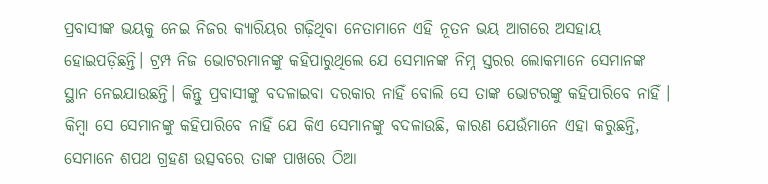ପ୍ରବାସୀଙ୍କ ଭୟକୁ ନେଇ ନିଜର କ୍ୟାରିୟର ଗଢ଼ିଥିବା ନେତାମାନେ ଏହି ନୂତନ ଭୟ ଆଗରେ ଅସହାୟ ହୋଇପଡ଼ିଛନ୍ତି। ଟ୍ରମ୍ପ ନିଜ ଭୋଟରମାନଙ୍କୁ କହିପାରୁଥିଲେ ଯେ ସେମାନଙ୍କ ନିମ୍ନ ସ୍ତରର ଲୋକମାନେ ସେମାନଙ୍କ ସ୍ଥାନ ନେଇଯାଉଛନ୍ତି। କିନ୍ତୁ ପ୍ରବାସୀଙ୍କୁ ବଦଳାଇବା ଦରକାର ନାହିଁ ବୋଲି ସେ ତାଙ୍କ ଭୋଟରଙ୍କୁ କହିପାରିବେ ନାହିଁ । କିମ୍ବା ସେ ସେମାନଙ୍କୁ କହିପାରିବେ ନାହିଁ ଯେ କିଏ ସେମାନଙ୍କୁ ବଦଳାଉଛି, କାରଣ ଯେଉଁମାନେ ଏହା କରୁଛନ୍ତି, ସେମାନେ ଶପଥ ଗ୍ରହଣ ଉତ୍ସବରେ ତାଙ୍କ ପାଖରେ ଠିଆ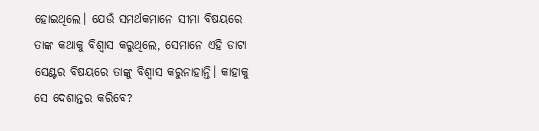ହୋଇଥିଲେ। ଯେଉଁ ସମର୍ଥକମାନେ ସୀମା ବିଷୟରେ ତାଙ୍କ କଥାକୁ ବିଶ୍ୱାସ କରୁଥିଲେ, ସେମାନେ ଏହି ଡାଟା ସେଣ୍ଟର ବିଷୟରେ ତାଙ୍କୁ ବିଶ୍ୱାସ କରୁନାହାନ୍ତି। କାହାକୁ ସେ ଦେଶାନ୍ତର କରିବେ?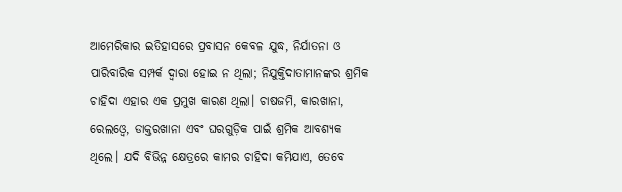ଆମେରିକାର ଇତିହାସରେ ପ୍ରବାସନ କେବଳ ଯୁଦ୍ଧ, ନିର୍ଯାତନା ଓ ପାରିବାରିକ ସମ୍ପର୍କ ଦ୍ୱାରା ହୋଇ ନ ଥିଲା; ନିଯୁକ୍ତିଦାତାମାନଙ୍କର ଶ୍ରମିକ ଚାହିଦା ଏହାର ଏକ ପ୍ରମୁଖ କାରଣ ଥିଲା। ଚାଷଜମି, କାରଖାନା, ରେଲଓ୍ବେ, ଡାକ୍ତରଖାନା ଏବଂ ଘରଗୁଡ଼ିକ ପାଇଁ ଶ୍ରମିକ ଆବଶ୍ୟକ ଥିଲେ। ଯଦି ବିଭିନ୍ନ କ୍ଷେତ୍ରରେ କାମର ଚାହିଦା କମିଯାଏ, ତେବେ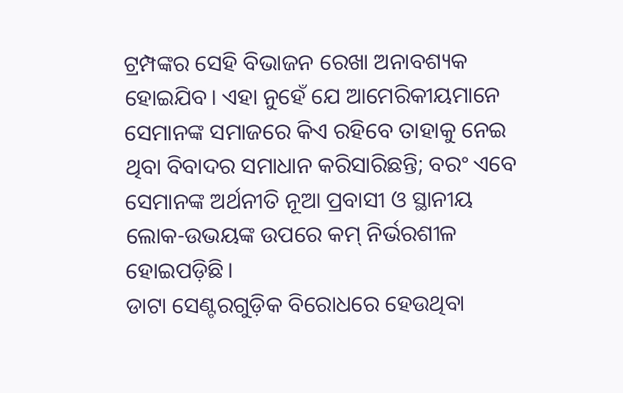ଟ୍ରମ୍ପଙ୍କର ସେହି ବିଭାଜନ ରେଖା ଅନାବଶ୍ୟକ ହୋଇଯିବ। ଏହା ନୁହେଁ ଯେ ଆମେରିକୀୟମାନେ ସେମାନଙ୍କ ସମାଜରେ କିଏ ରହିବେ ତାହାକୁ ନେଇ ଥିବା ବିବାଦର ସମାଧାନ କରିସାରିଛନ୍ତି; ବରଂ ଏବେ ସେମାନଙ୍କ ଅର୍ଥନୀତି ନୂଆ ପ୍ରବାସୀ ଓ ସ୍ଥାନୀୟ ଲୋକ-ଉଭୟଙ୍କ ଉପରେ କମ୍ ନିର୍ଭରଶୀଳ ହୋଇପଡ଼ିଛି।
ଡାଟା ସେଣ୍ଟରଗୁଡ଼ିକ ବିରୋଧରେ ହେଉଥିବା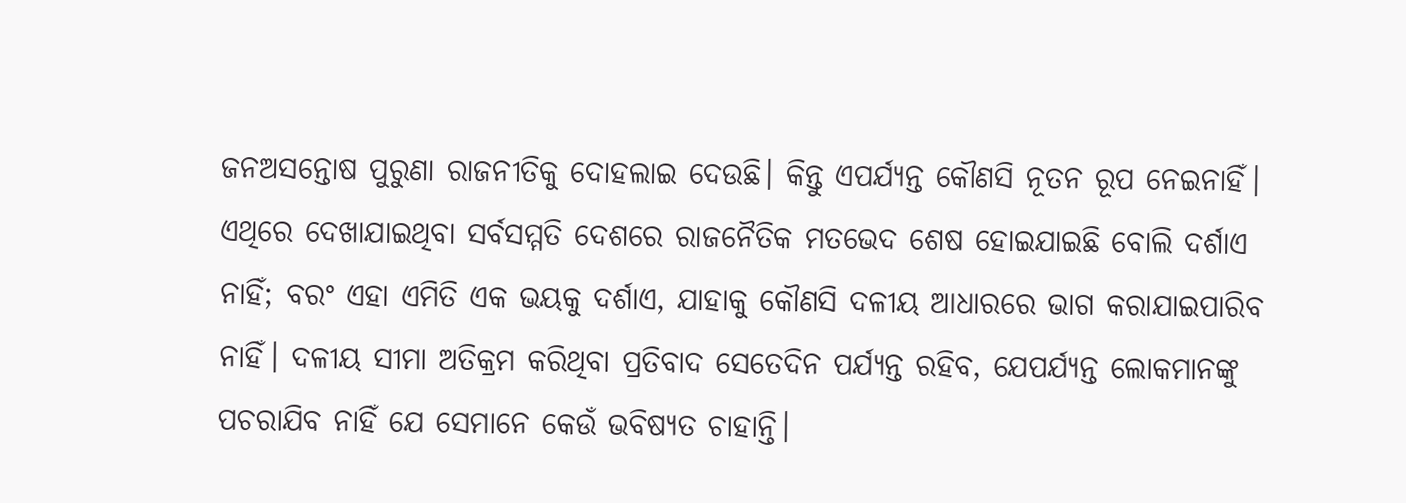ଜନଅସନ୍ତୋଷ ପୁରୁଣା ରାଜନୀତିକୁ ଦୋହଲାଇ ଦେଉଛି। କିନ୍ତୁ ଏପର୍ଯ୍ୟନ୍ତ କୌଣସି ନୂତନ ରୂପ ନେଇନାହିଁ। ଏଥିରେ ଦେଖାଯାଇଥିବା ସର୍ବସମ୍ମତି ଦେଶରେ ରାଜନୈତିକ ମତଭେଦ ଶେଷ ହୋଇଯାଇଛି ବୋଲି ଦର୍ଶାଏ ନାହିଁ; ବରଂ ଏହା ଏମିତି ଏକ ଭୟକୁ ଦର୍ଶାଏ, ଯାହାକୁ କୌଣସି ଦଳୀୟ ଆଧାରରେ ଭାଗ କରାଯାଇପାରିବ ନାହିଁ। ଦଳୀୟ ସୀମା ଅତିକ୍ରମ କରିଥିବା ପ୍ରତିବାଦ ସେତେଦିନ ପର୍ଯ୍ୟନ୍ତ ରହିବ, ଯେପର୍ଯ୍ୟନ୍ତ ଲୋକମାନଙ୍କୁ ପଚରାଯିବ ନାହିଁ ଯେ ସେମାନେ କେଉଁ ଭବିଷ୍ୟତ ଚାହାନ୍ତି।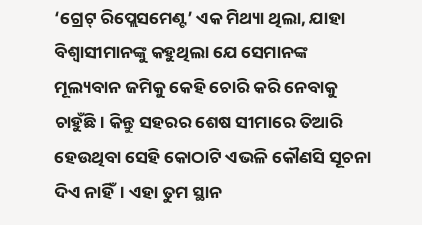‘ଗ୍ରେଟ୍ ରିପ୍ଲେସମେଣ୍ଟ’ ଏକ ମିଥ୍ୟା ଥିଲା, ଯାହା ବିଶ୍ୱାସୀମାନଙ୍କୁ କହୁଥିଲା ଯେ ସେମାନଙ୍କ ମୂଲ୍ୟବାନ ଜମିକୁ କେହି ଚୋରି କରି ନେବାକୁ ଚାହୁଁଛି। କିନ୍ତୁ ସହରର ଶେଷ ସୀମାରେ ତିଆରି ହେଉଥିବା ସେହି କୋଠାଟି ଏଭଳି କୌଣସି ସୂଚନା ଦିଏ ନାହିଁ। ଏହା ତୁମ ସ୍ଥାନ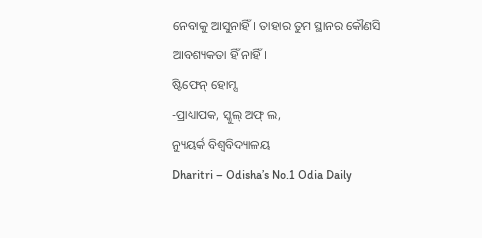ନେବାକୁ ଆସୁନାହିଁ। ତାହାର ତୁମ ସ୍ଥାନର କୌଣସି ଆବଶ୍ୟକତା ହିଁ ନାହିଁ।
ଷ୍ଟିଫେନ୍ ହୋମ୍ସ
-ପ୍ରାଧ୍ୟାପକ, ସ୍କୁଲ୍ ଅଫ୍ ଲ,
ନ୍ୟୁୟର୍କ ବିଶ୍ୱବିଦ୍ୟାଳୟ
Dharitri – Odisha’s No.1 Odia Daily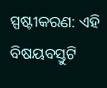ସ୍ପଷ୍ଟୀକରଣ: ଏହି ବିଷୟବସ୍ତୁଟି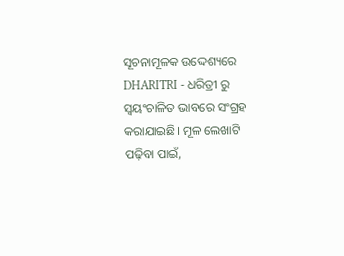ସୂଚନାମୂଳକ ଉଦ୍ଦେଶ୍ୟରେ DHARITRI - ଧରିତ୍ରୀ ରୁ ସ୍ୱୟଂଚାଳିତ ଭାବରେ ସଂଗ୍ରହ କରାଯାଇଛି। ମୂଳ ଲେଖାଟି ପଢ଼ିବା ପାଇଁ,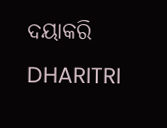ଦୟାକରି DHARITRI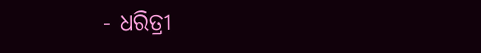- ଧରିତ୍ରୀ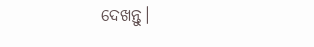ଦେଖନ୍ତୁ।